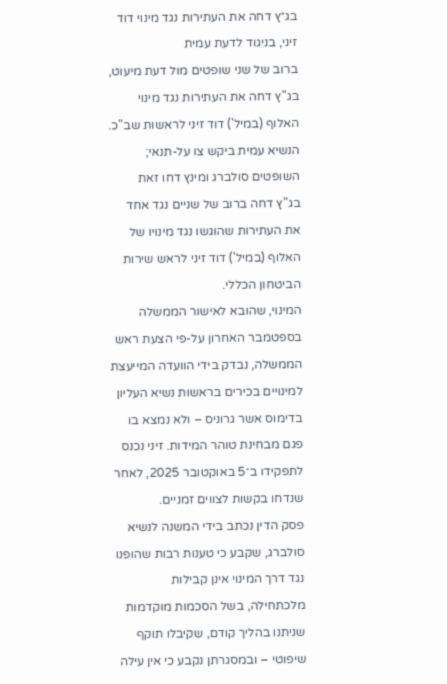בג״ץ דחה את העתירות נגד מינוי דוד זיני, בניגוד לדעת עמית
ברוב של שני שופטים מול דעת מיעוט, בג"ץ דחה את העתירות נגד מינוי האלוף (במיל') דוד זיני לראשות שב"כ. הנשיא עמית ביקש צו על-תנאי; השופטים סולברג ומינץ דחו זאת
בג"ץ דחה ברוב של שניים נגד אחד את העתירות שהוגשו נגד מינויו של האלוף (במיל') דוד זיני לראש שירות הביטחון הכללי.
המינוי, שהובא לאישור הממשלה בספטמבר האחרון על-פי הצעת ראש הממשלה, נבדק בידי הוועדה המייעצת למינויים בכירים בראשות נשיא העליון בדימוס אשר גרוניס – ולא נמצא בו פגם מבחינת טוהר המידות. זיני נכנס לתפקידו ב־5 באוקטובר 2025, לאחר שנדחו בקשות לצווים זמניים.
פסק הדין נכתב בידי המשנה לנשיא סולברג, שקבע כי טענות רבות שהופנו נגד דרך המינוי אינן קבילות מלכתחילה, בשל הסכמות מוקדמות שניתנו בהליך קודם, שקיבלו תוקף שיפוטי – ובמסגרתן נקבע כי אין עילה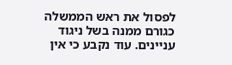לפסול את ראש הממשלה כגורם ממנה בשל ניגוד עניינים. עוד נקבע כי אין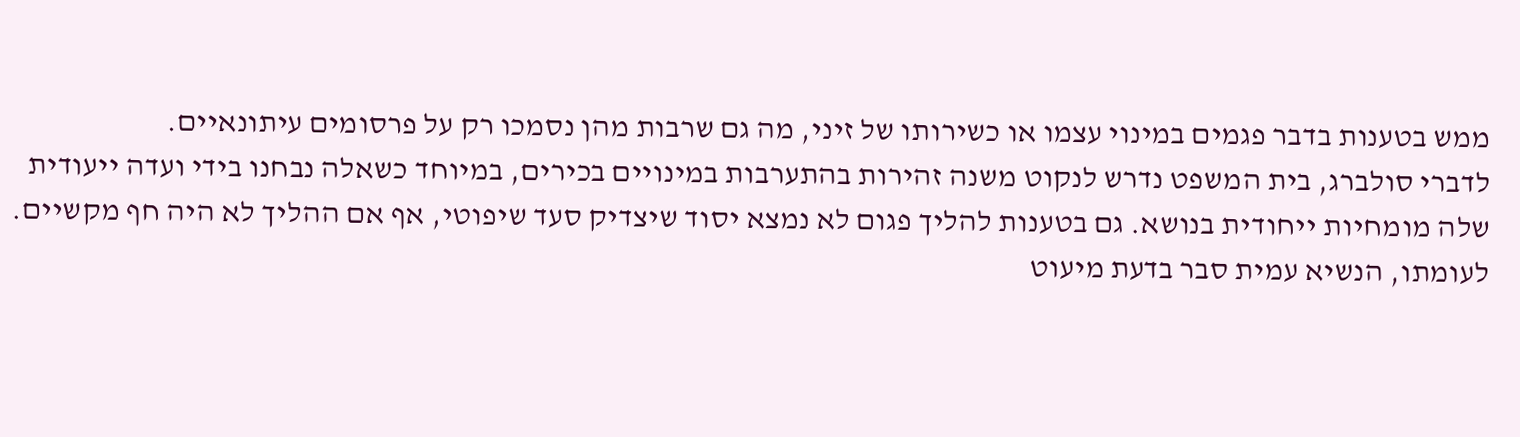ממש בטענות בדבר פגמים במינוי עצמו או כשירותו של זיני, מה גם שרבות מהן נסמכו רק על פרסומים עיתונאיים.
לדברי סולברג, בית המשפט נדרש לנקוט משנה זהירות בהתערבות במינויים בכירים, במיוחד כשאלה נבחנו בידי ועדה ייעודית שלה מומחיות ייחודית בנושא. גם בטענות להליך פגום לא נמצא יסוד שיצדיק סעד שיפוטי, אף אם ההליך לא היה חף מקשיים.
לעומתו, הנשיא עמית סבר בדעת מיעוט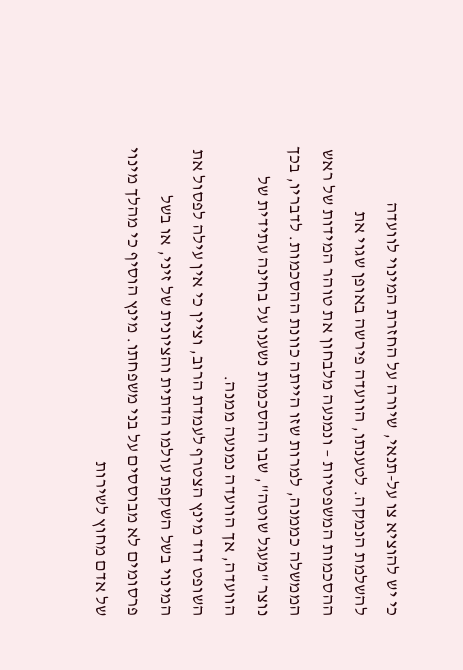כי יש להוציא צו על-תנאי, שיורה על החזרת המינוי לוועדה להשלמת הנמקה. לטענתו, הוועדה פירשה באופן שגוי את ההסכמות המשפטיות – ונמנעה מלבחון את טוהר המידות של ראש הממשלה כממנה, למרות שזו הייתה כוונת ההסכמות. לדבריו, בכך נוצר "מעגל שוטה", שבו ההסכמות נשענו על בחינה עתידית של הוועדה, אך הוועדה נמנעה ממנה.
השופט דוד מינץ הצטרף לעמדת הרוב, וציין כי אין עילה לפסול את המינוי בשל השקפת עולמו הדתית והציונית של זיני, או בשל פרסומים לא מבוססים על בני משפחתו. מינץ הוסיף כי מהלך מינוי של אדם מחוץ לשירות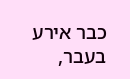כבר אירע בעבר,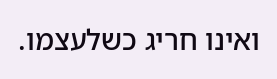ואינו חריג כשלעצמו.